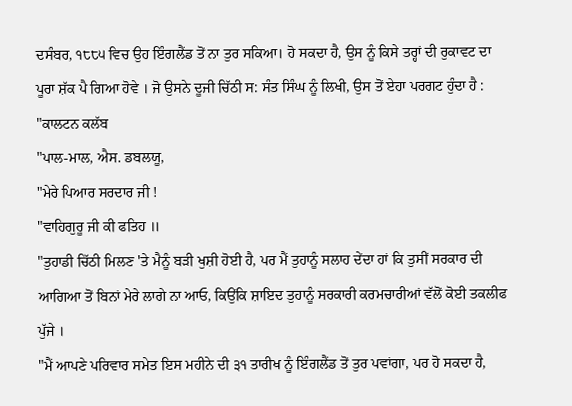ਦਸੰਬਰ, ੧੮੮੫ ਵਿਚ ਉਹ ਇੰਗਲੈਂਡ ਤੋਂ ਨਾ ਤੁਰ ਸਕਿਆ। ਹੋ ਸਕਦਾ ਹੈ, ਉਸ ਨੂੰ ਕਿਸੇ ਤਰ੍ਹਾਂ ਦੀ ਰੁਕਾਵਟ ਦਾ ਪੂਰਾ ਸ਼ੱਕ ਪੈ ਗਿਆ ਹੋਵੇ । ਜੋ ਉਸਨੇ ਦੂਜੀ ਚਿੱਠੀ ਸ: ਸੰਤ ਸਿੰਘ ਨੂੰ ਲਿਖੀ, ਉਸ ਤੋਂ ਏਹਾ ਪਰਗਟ ਹੁੰਦਾ ਹੈ :
"ਕਾਲਟਨ ਕਲੱਬ
"ਪਾਲ-ਮਾਲ, ਐਸ. ਡਬਲਯੂ,
"ਮੇਰੇ ਪਿਆਰ ਸਰਦਾਰ ਜੀ !
"ਵਾਹਿਗੁਰੂ ਜੀ ਕੀ ਫਤਿਹ ॥
"ਤੁਹਾਡੀ ਚਿੱਠੀ ਮਿਲਣ 'ਤੇ ਮੈਨੂੰ ਬੜੀ ਖੁਸ਼ੀ ਹੋਈ ਹੈ, ਪਰ ਮੈਂ ਤੁਹਾਨੂੰ ਸਲਾਹ ਦੇਂਦਾ ਹਾਂ ਕਿ ਤੁਸੀਂ ਸਰਕਾਰ ਦੀ ਆਗਿਆ ਤੋਂ ਬਿਨਾਂ ਮੇਰੇ ਲਾਗੇ ਨਾ ਆਓ, ਕਿਉਂਕਿ ਸ਼ਾਇਦ ਤੁਹਾਨੂੰ ਸਰਕਾਰੀ ਕਰਮਚਾਰੀਆਂ ਵੱਲੋਂ ਕੋਈ ਤਕਲੀਫ ਪੁੱਜੇ ।
"ਮੈਂ ਆਪਣੇ ਪਰਿਵਾਰ ਸਮੇਤ ਇਸ ਮਹੀਨੇ ਦੀ ੩੧ ਤਾਰੀਖ ਨੂੰ ਇੰਗਲੈਂਡ ਤੋਂ ਤੁਰ ਪਵਾਂਗਾ, ਪਰ ਹੋ ਸਕਦਾ ਹੈ,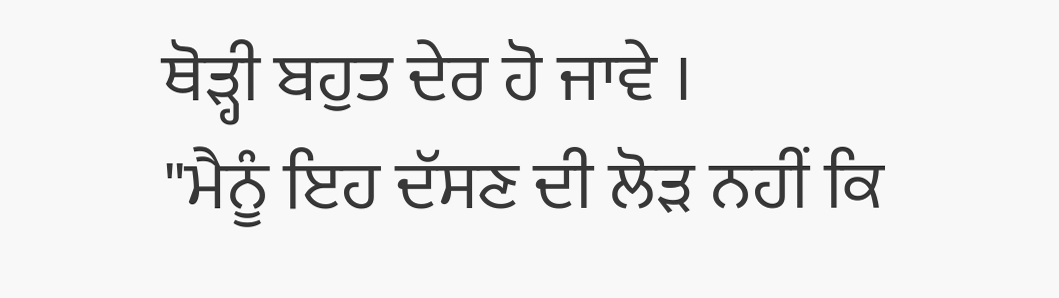ਥੋੜ੍ਹੀ ਬਹੁਤ ਦੇਰ ਹੋ ਜਾਵੇ ।
"ਮੈਨੂੰ ਇਹ ਦੱਸਣ ਦੀ ਲੋੜ ਨਹੀਂ ਕਿ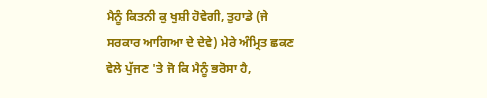ਮੈਨੂੰ ਕਿਤਨੀ ਕੁ ਖੁਸ਼ੀ ਹੋਵੇਗੀ, ਤੁਹਾਡੇ (ਜੇ ਸਰਕਾਰ ਆਗਿਆ ਦੇ ਦੇਵੇ) ਮੇਰੇ ਅੰਮ੍ਰਿਤ ਛਕਣ ਵੇਲੇ ਪੁੱਜਣ 'ਤੇ ਜੋ ਕਿ ਮੈਨੂੰ ਭਰੋਸਾ ਹੈ,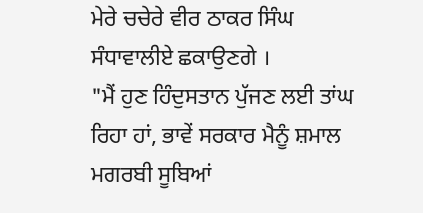ਮੇਰੇ ਚਚੇਰੇ ਵੀਰ ਠਾਕਰ ਸਿੰਘ ਸੰਧਾਵਾਲੀਏ ਛਕਾਉਣਗੇ ।
"ਮੈਂ ਹੁਣ ਹਿੰਦੁਸਤਾਨ ਪੁੱਜਣ ਲਈ ਤਾਂਘ ਰਿਹਾ ਹਾਂ, ਭਾਵੇਂ ਸਰਕਾਰ ਮੈਨੂੰ ਸ਼ਮਾਲ ਮਗਰਬੀ ਸੂਬਿਆਂ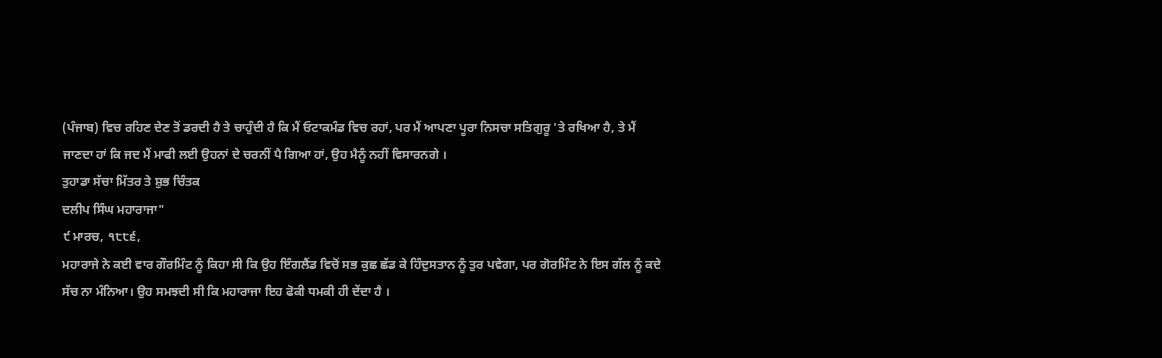(ਪੰਜਾਬ) ਵਿਚ ਰਹਿਣ ਦੇਣ ਤੋਂ ਡਰਦੀ ਹੈ ਤੇ ਚਾਹੁੰਦੀ ਹੈ ਕਿ ਮੈਂ ਓਟਾਕਮੰਡ ਵਿਚ ਰਹਾਂ, ਪਰ ਮੈਂ ਆਪਣਾ ਪੂਰਾ ਨਿਸਚਾ ਸਤਿਗੁਰੂ 'ਤੇ ਰਖਿਆ ਹੈ, ਤੇ ਮੈਂ ਜਾਣਦਾ ਹਾਂ ਕਿ ਜਦ ਮੈਂ ਮਾਫੀ ਲਈ ਉਹਨਾਂ ਦੇ ਚਰਨੀਂ ਪੈ ਗਿਆ ਹਾਂ, ਉਹ ਮੈਨੂੰ ਨਹੀਂ ਵਿਸਾਰਨਗੇ ।
ਤੁਹਾਡਾ ਸੱਚਾ ਮਿੱਤਰ ਤੇ ਸ਼ੁਭ ਚਿੰਤਕ
ਦਲੀਪ ਸਿੰਘ ਮਹਾਰਾਜਾ"
੯ ਮਾਰਚ, ੧੮੮੬,
ਮਹਾਰਾਜੇ ਨੇ ਕਈ ਵਾਰ ਗੌਰਮਿੰਟ ਨੂੰ ਕਿਹਾ ਸੀ ਕਿ ਉਹ ਇੰਗਲੈਂਡ ਵਿਚੋਂ ਸਭ ਕੁਛ ਛੱਡ ਕੇ ਹਿੰਦੁਸਤਾਨ ਨੂੰ ਤੁਰ ਪਵੇਗਾ, ਪਰ ਗੋਰਮਿੰਟ ਨੇ ਇਸ ਗੱਲ ਨੂੰ ਕਦੇ ਸੱਚ ਨਾ ਮੰਨਿਆ। ਉਹ ਸਮਝਦੀ ਸੀ ਕਿ ਮਹਾਰਾਜਾ ਇਹ ਫੋਕੀ ਧਮਕੀ ਹੀ ਦੇਂਦਾ ਹੈ ।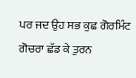ਪਰ ਜਦ ਉਹ ਸਭ ਕੁਛ ਗੋਰਮਿੰਟ ਗੋਚਰਾ ਛੱਡ ਕੇ ਤੁਰਨ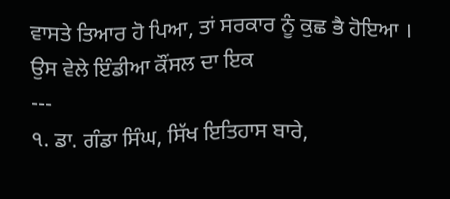ਵਾਸਤੇ ਤਿਆਰ ਹੋ ਪਿਆ, ਤਾਂ ਸਰਕਾਰ ਨੂੰ ਕੁਛ ਭੈ ਹੋਇਆ । ਉਸ ਵੇਲੇ ਇੰਡੀਆ ਕੌਂਸਲ ਦਾ ਇਕ
---
੧. ਡਾ. ਗੰਡਾ ਸਿੰਘ, ਸਿੱਖ ਇਤਿਹਾਸ ਬਾਰੇ,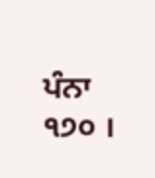ਪੰਨਾ ੧੭੦ ।